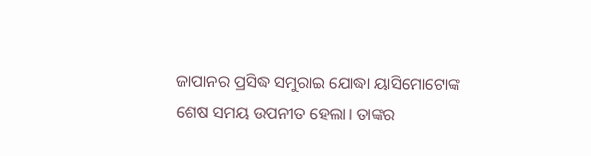ଜାପାନର ପ୍ରସିଦ୍ଧ ସମୁରାଇ ଯୋଦ୍ଧା ୟାସିମୋଟୋଙ୍କ ଶେଷ ସମୟ ଉପନୀତ ହେଲା। ତାଙ୍କର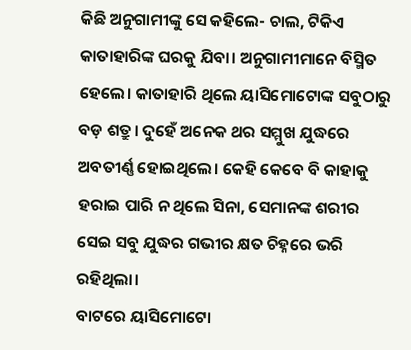କିଛି ଅନୁଗାମୀଙ୍କୁ ସେ କହିଲେ- ଚାଲ, ଟିକିଏ କାତାହାରିଙ୍କ ଘରକୁ ଯିବା। ଅନୁଗାମୀମାନେ ବିସ୍ମିତ ହେଲେ। କାତାହାରି ଥିଲେ ୟାସିମୋଟୋଙ୍କ ସବୁଠାରୁ ବଡ଼ ଶତ୍ରୁ। ଦୁହେଁ ଅନେକ ଥର ସମ୍ମୁଖ ଯୁଦ୍ଧରେ ଅବତୀର୍ଣ୍ଣ ହୋଇଥିଲେ। କେହି କେବେ ବି କାହାକୁ ହରାଇ ପାରି ନ ଥିଲେ ସିନା, ସେମାନଙ୍କ ଶରୀର ସେଇ ସବୁ ଯୁଦ୍ଧର ଗଭୀର କ୍ଷତ ଚିହ୍ନରେ ଭରି ରହିଥିଲା।
ବାଟରେ ୟାସିମୋଟୋ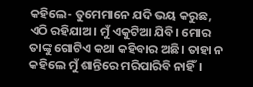କହିଲେ- ତୁମେମାନେ ଯଦି ଭୟ କରୁଛ, ଏଠି ରହିଯାଅ। ମୁଁ ଏକୁଟିଆ ଯିବି। ମୋର ତାଙ୍କୁ ଗୋଟିଏ କଥା କହିବାର ଅଛି। ତାହା ନ କହିଲେ ମୁଁ ଶାନ୍ତିରେ ମରିପାରିବି ନାହିଁ।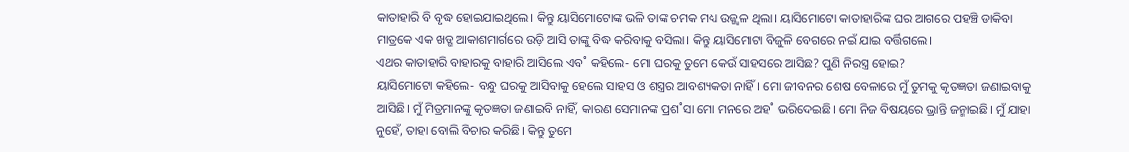କାତାହାରି ବି ବୃଦ୍ଧ ହୋଇଯାଇଥିଲେ। କିନ୍ତୁ ୟାସିମୋଟୋଙ୍କ ଭଳି ତାଙ୍କ ଚମକ ମଧ୍ୟ ଉଜ୍ଜ୍ବଳ ଥିଲା। ୟାସିମୋଟୋ କାତାହାରିଙ୍କ ଘର ଆଗରେ ପହଞ୍ଚି ଡାକିବା ମାତ୍ରକେ ଏକ ଖଡ୍ଗ ଆକାଶମାର୍ଗରେ ଉଡ଼ି ଆସି ତାଙ୍କୁ ବିଦ୍ଧ କରିବାକୁ ବସିଲା। କିନ୍ତୁ ୟାସିମୋଟା ବିଜୁଳି ବେଗରେ ନଇଁ ଯାଇ ବର୍ତ୍ତିଗଲେ।
ଏଥର କାତାହାରି ବାହାରକୁ ବାହାରି ଆସିଲେ ଏବ˚ କହିଲେ- ମୋ ଘରକୁ ତୁମେ କେଉଁ ସାହସରେ ଆସିଛ? ପୁଣି ନିରସ୍ତ୍ର ହୋଇ?
ୟାସିମୋଟୋ କହିଲେ- ବନ୍ଧୁ ଘରକୁ ଆସିବାକୁ ହେଲେ ସାହସ ଓ ଶସ୍ତ୍ରର ଆବଶ୍ୟକତା ନାହିଁ। ମୋ ଜୀବନର ଶେଷ ବେଳାରେ ମୁଁ ତୁମକୁ କୃତଜ୍ଞତା ଜଣାଇବାକୁ ଆସିଛି। ମୁଁ ମିତ୍ରମାନଙ୍କୁ କୃତଜ୍ଞତା ଜଣାଇବି ନାହିଁ, କାରଣ ସେମାନଙ୍କ ପ୍ରଶ˚ସା ମୋ ମନରେ ଅହ˚ ଭରିଦେଇଛି। ମୋ ନିଜ ବିଷୟରେ ଭ୍ରାନ୍ତି ଜନ୍ମାଇଛି। ମୁଁ ଯାହା ନୁହେଁ, ତାହା ବୋଲି ବିଚାର କରିଛି। କିନ୍ତୁ ତୁମେ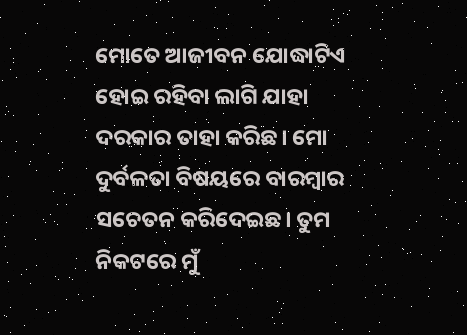ମୋତେ ଆଜୀବନ ଯୋଦ୍ଧାଟିଏ ହୋଇ ରହିବା ଲାଗି ଯାହା ଦରକାର ତାହା କରିଛ। ମୋ ଦୁର୍ବଳତା ବିଷୟରେ ବାରମ୍ବାର ସଚେତନ କରିଦେଇଛ। ତୁମ ନିକଟରେ ମୁଁ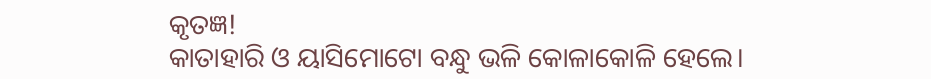କୃତଜ୍ଞ!
କାତାହାରି ଓ ୟାସିମୋଟୋ ବନ୍ଧୁ ଭଳି କୋଳାକୋଳି ହେଲେ।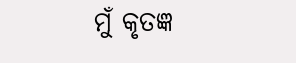ମୁଁ କୃତଜ୍ଞ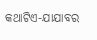କଥାଟିଏ-ଯାଯାବର